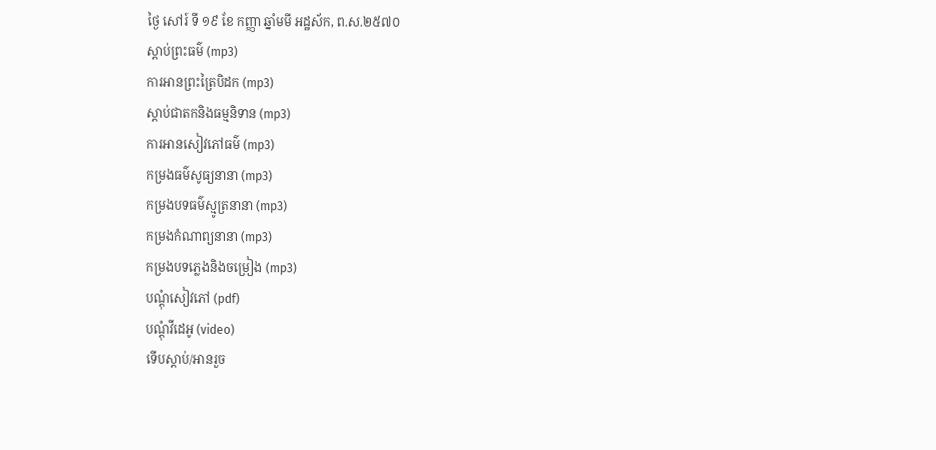ថ្ងៃ សៅរ៍ ទី ១៩ ខែ កញ្ញា ឆ្នាំមមី អដ្ឋស័ក, ព.ស.២៥៧០
ស្តាប់ព្រះធម៌ (mp3)
ការអានព្រះត្រៃបិដក (mp3)
ស្តាប់ជាតកនិងធម្មនិទាន (mp3)
ការអានសៀវភៅធម៌ (mp3)
កម្រងធម៌សូធ្យនានា (mp3)
កម្រងបទធម៌ស្មូត្រនានា (mp3)
កម្រងកំណាព្យនានា (mp3)
កម្រងបទភ្លេងនិងចម្រៀង (mp3)
បណ្តុំសៀវភៅ (pdf)
បណ្តុំវីដេអូ (video)
ទើបស្តាប់/អានរួច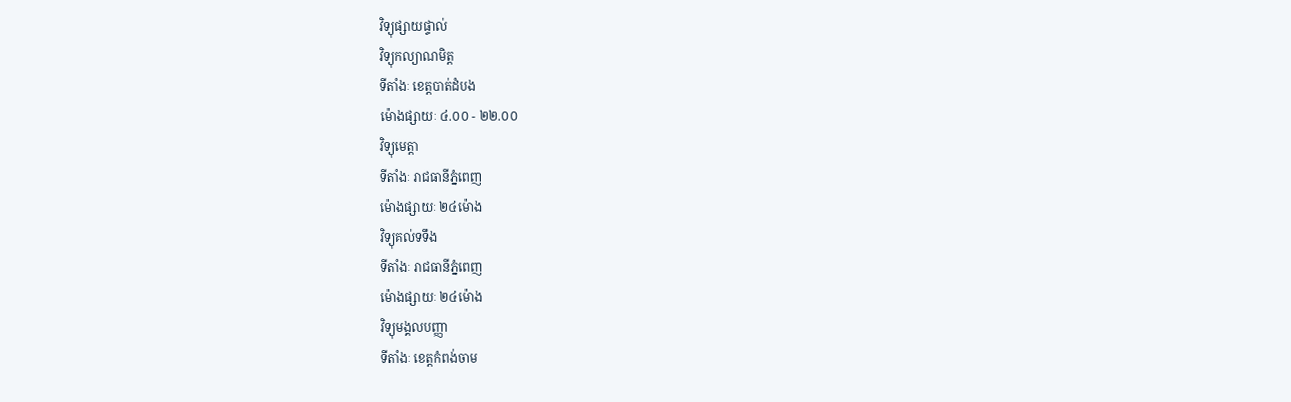វិទ្យុផ្សាយផ្ទាល់
វិទ្យុកល្យាណមិត្ត
ទីតាំងៈ ខេត្តបាត់ដំបង
ម៉ោងផ្សាយៈ ៤.០០ - ២២.០០
វិទ្យុមេត្តា
ទីតាំងៈ រាជធានីភ្នំពេញ
ម៉ោងផ្សាយៈ ២៤ម៉ោង
វិទ្យុគល់ទទឹង
ទីតាំងៈ រាជធានីភ្នំពេញ
ម៉ោងផ្សាយៈ ២៤ម៉ោង
វិទ្យុមង្គលបញ្ញា
ទីតាំងៈ ខេត្តកំពង់ចាម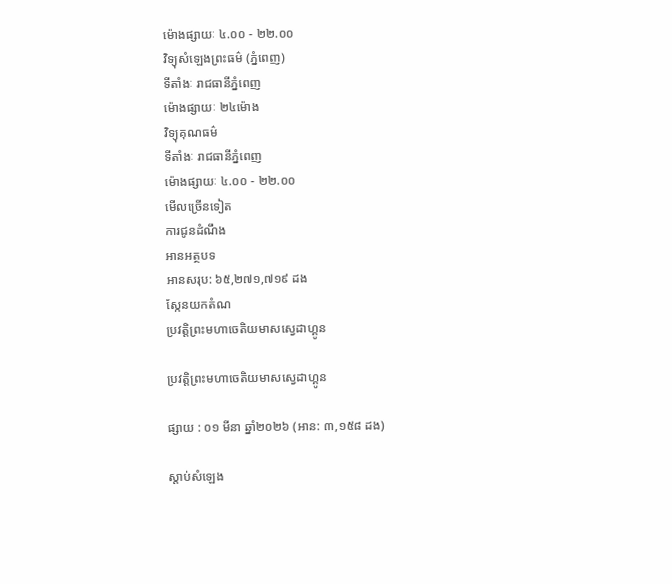ម៉ោងផ្សាយៈ ៤.០០ - ២២.០០
វិទ្យុសំឡេងព្រះធម៌ (ភ្នំពេញ)
ទីតាំងៈ រាជធានីភ្នំពេញ
ម៉ោងផ្សាយៈ ២៤ម៉ោង
វិទ្យុគុណធម៌
ទីតាំងៈ រាជធានីភ្នំពេញ
ម៉ោងផ្សាយៈ ៤.០០ - ២២.០០
មើលច្រើនទៀត
ការជូនដំណឹង
អានអត្ថបទ
អានសរុប: ៦៥,២៧១,៧១៩ ដង
ស្កែនយកតំណ
ប្រវត្តិព្រះមហាចេតិយមាសស្វេដាហ្គូន

ប្រវត្តិព្រះមហាចេតិយមាសស្វេដាហ្គូន

ផ្សាយ : ០១ មីនា ឆ្នាំ២០២៦ (អាន: ៣,១៥៨ ដង)

ស្តាប់សំឡេង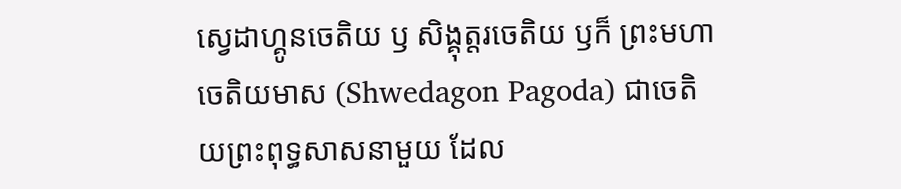ស្វេដាហ្គូនចេតិយ ឫ សិង្គុត្តរចេតិយ ឫក៏ ព្រះមហាចេតិយមាស (Shwedagon Pagoda) ជាចេតិយព្រះពុទ្ធសាសនាមួយ ដែល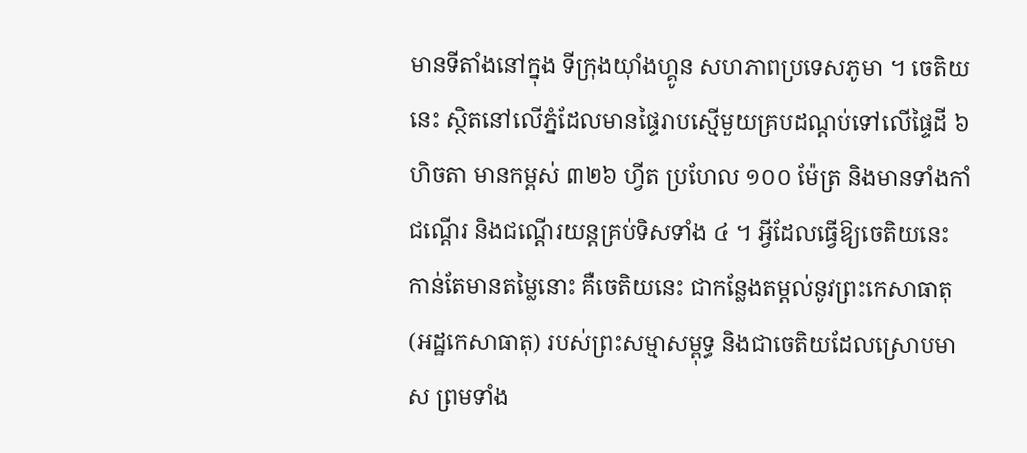មានទីតាំងនៅក្នុង ទីក្រុងយុាំងហ្គូន សហភាពប្រទេសភូមា ។ ចេតិយនេះ ស្ថិតនៅលើភ្នំដែលមានផ្ទៃរាបស្មើមួយគ្របដណ្តប់ទៅលើផ្ទៃដី ៦ ហិចតា មានកម្ពស់ ៣២៦ ហ្វីត ប្រហែល ១០០ ម៉ែត្រ និងមានទាំងកាំជណ្តើរ និងជណ្តើរយន្តគ្រប់ទិសទាំង ៤ ។ អ្វីដែលធ្វើឱ្យចេតិយនេះ កាន់តែមានតម្លៃនោះ គឺចេតិយនេះ ជាកន្លែងតម្តល់នូវព្រះកេសាធាតុ (អដ្ឋកេសាធាតុ) របស់ព្រះសម្មាសម្ពុទ្ធ និងជាចេតិយដែលស្រោបមាស ព្រមទាំង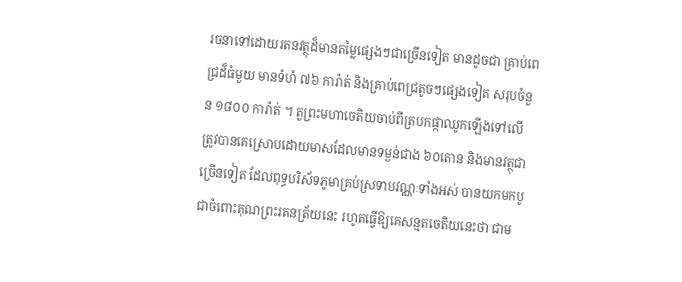រចនាទៅដោយរតនវត្ថុដ៏មានតម្លៃផ្សេងៗជាច្រើនទៀត មានដូចជា គ្រាប់ពេជ្រដ៏ធំមួយ មានទំហំ ៧៦ ការ៉ាត់ និងគ្រាប់ពេជ្រតូចៗផ្សេងទៀត សរុបចំនួន ១៨០០ ការ៉ាត់ ។ តួព្រះមហាចេតិយចាប់ពីត្របកផ្កាឈូកឡើងទៅលើត្រូវបានគេស្រោបដោយមាសដែលមានទម្ងន់ជាង ៦០តោន និងមានវត្ថុជាច្រើនទៀត ដែលពុទ្ធបរិស័ទភូមាគ្រប់ស្រទាបវណ្ណៈទាំងអស់ បានយកមកបូជាចំពោះគុណព្រះរតនត្រ័យនេះ រហូតធ្វើឱ្យគេសន្មតចេតិយនេះថា ជាម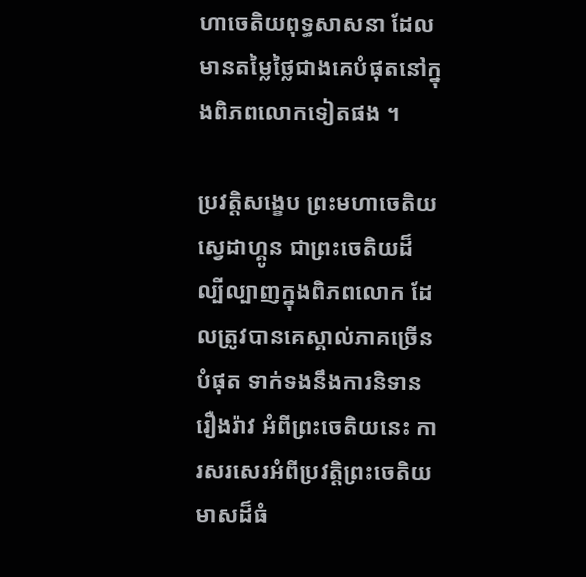ហាចេតិយពុទ្ធសាសនា ដែលមានតម្លៃថ្លៃជាងគេបំផុតនៅក្នុងពិភពលោកទៀតផង ។

ប្រវត្តិសង្ខេប ព្រះមហាចេតិយស្វេដាហ្គូន ជាព្រះចេតិយដ៏ល្បីល្បាញក្នុងពិភពលោក ដែលត្រូវបានគេស្គាល់ភាគច្រើនបំផុត ទាក់ទងនឹងការនិទានរឿងរ៉ាវ អំពីព្រះចេតិយនេះ ការសរសេរអំពីប្រវត្តិព្រះចេតិយមាសដ៏ធំ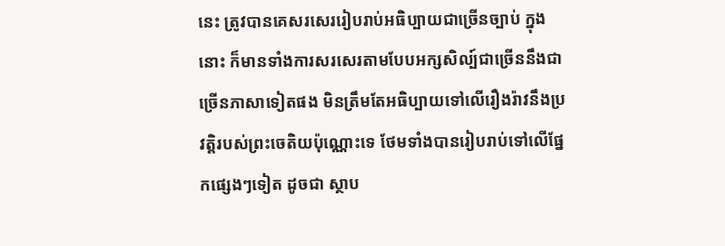នេះ ត្រូវបានគេសរសេររៀបរាប់អធិប្បាយជាច្រើនច្បាប់ ក្នុងនោះ ក៏មានទាំងការសរសេរតាមបែបអក្សសិល្ប៍ជាច្រើននឹងជាច្រើនភាសាទៀតផង មិនត្រឹមតែអធិប្បាយទៅលើរឿងរ៉ាវនឹងប្រវត្តិរបស់ព្រះចេតិយប៉ុណ្ណោះទេ ថែមទាំងបានរៀបរាប់ទៅលើផ្នែកផ្សេងៗទៀត ដូចជា ស្ថាប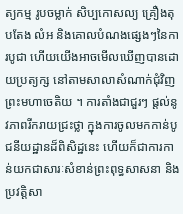ត្យកម្ម រូបចម្លាក់ សិប្បកោសល្យ គ្រឿងតុបតែង លំអ និងគោលបំណងផ្សេងៗនៃការបូជា ហើយយើងអាចមើលឃើញបានដោយប្រត្យក្ស នៅតាមសាលាសំណាក់ជុំវិញព្រះមហាចេតិយ ។ ការតាំងជាជួរៗ ផ្តល់នូវភាពរីករាយជ្រះថ្លា ក្នុងការចូលមកកាន់បូជនីយដ្ឋានដ៏ពិសិដ្ឋនេះ ហើយក៏ជាការកាន់យកជាសារៈសំខាន់ព្រះពុទ្ធសាសនា និងប្រវត្តិសា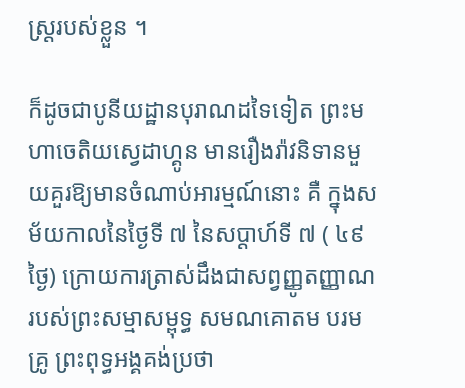ស្ត្ររបស់ខ្លួន ។

ក៏ដូចជាបូនីយដ្ឋានបុរាណដទៃទៀត ព្រះមហាចេតិយស្វេដាហ្គូន មានរឿងរ៉ាវនិទានមួយគួរឱ្យមានចំណាប់អារម្មណ៍នោះ គឺ ក្នុងសម័យកាលនៃថ្ងៃទី ៧ នៃសប្តាហ៍ទី ៧ ( ៤៩ ថ្ងៃ) ក្រោយការត្រាស់ដឹងជាសព្វញ្ញូតញ្ញាណរបស់ព្រះសម្មាសម្ពុទ្ធ សមណគោតម បរមគ្រូ ព្រះពុទ្ធអង្គគង់ប្រថា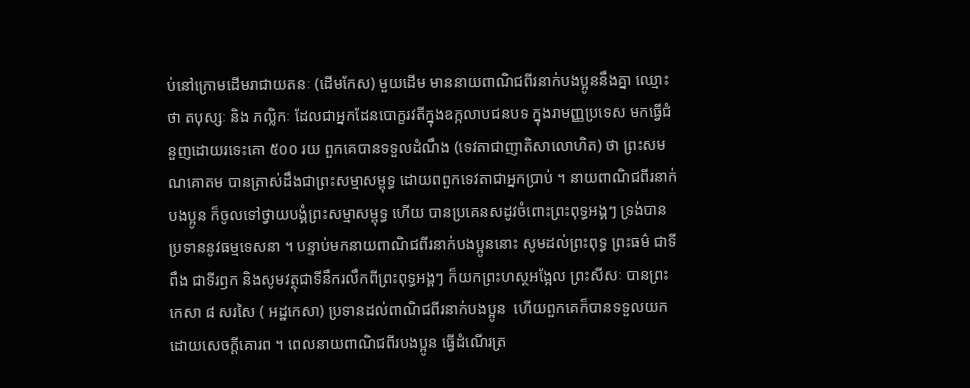ប់នៅក្រោមដើមរាជាយតនៈ (ដើមកែស) មួយដើម មាននាយពាណិជពីរនាក់បងប្អូននឹងគ្នា ឈ្មោះថា តបុស្សៈ និង ភល្លិកៈ ដែលជាអ្នកដែនបោក្ខរវតីក្នុងឧក្កលាបជនបទ ក្នុងរាមញ្ញប្រទេស មកធ្វើជំនួញដោយរទេះគោ ៥០០ រយ ពួកគេបានទទួលដំណឹង (ទេវតាជាញាតិសាលោហិត) ថា ព្រះសមណគោតម បានត្រាស់ដឹងជាព្រះសម្មាសម្ពុទ្ធ ដោយពពួកទេវតាជាអ្នកប្រាប់ ។ នាយពាណិជពីរនាក់បងប្អូន ក៏ចូលទៅថ្វាយបង្គំព្រះសម្មាសម្ពុទ្ធ ហើយ បានប្រគេនសដូវចំពោះព្រះពុទ្ធអង្គៗ ទ្រង់បានប្រទាននូវធម្មទេសនា ។ បន្ទាប់មកនាយពាណិជពីរនាក់បងប្អូននោះ សូមដល់ព្រះពុទ្ធ ព្រះធម៌ ជាទីពឹង ជាទីរឭក និងសូមវត្ថុជាទីនឹករលឹកពីព្រះពុទ្ធអង្គៗ ក៏យកព្រះហស្ថអង្អែល ព្រះសីសៈ បានព្រះកេសា ៨ សរសៃ ( អដ្ឋកេសា) ប្រទានដល់ពាណិជពីរនាក់បងប្អូន  ហើយពួកគេក៏បានទទួលយកដោយសេចក្តីគោរព ។ ពេលនាយពាណិជពីរបងប្អូន ធ្វើដំណើរត្រ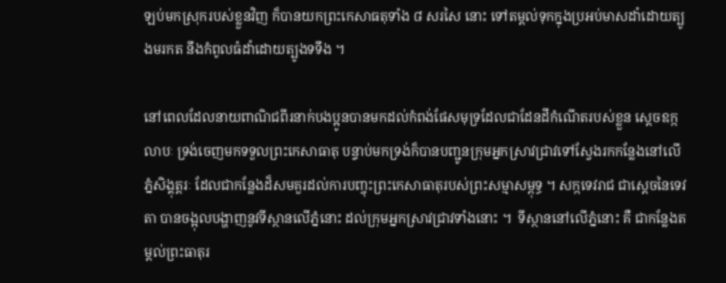ឡប់មកស្រុករបស់ខ្លួនវិញ ក៏បានយកព្រះកេសាធតុទាំង ៨ សរសៃ នោះ ទៅតម្តល់ទុកក្នុងប្រអប់មាសដាំដោយត្បូងមរកត នឹងកំពូលធំដាំដោយត្បូងទទឹង ។

នៅពេលដែលនាយពាណិជពីរនាក់បងប្អូនបានមកដល់កំពង់ផែសមុទ្រដែលជាដែនដីកំណើតរបស់ខ្លួន ស្តេចឧក្កលាបៈ ទ្រង់ចេញមកទទួលព្រះកេសាធាតុ បន្ទាប់មកទ្រង់ក៏បានបញ្ជូនក្រុមអ្នកស្រាវជ្រាវទៅស្វែងរកកន្លែងនៅលើភ្នំសិង្គុត្តរៈ ដែលជាកន្លែងដ៏សមគួរដល់ការបញ្ចុះព្រះកេសាធាតុរបស់ព្រះសម្មាសម្ពុទ្ធ ។ សក្កទេវរាជ ជាស្តេចនៃទេវតា បានចង្អុលបង្ហាញនូវទីស្ថានលើភ្នំនោះ ដល់ក្រុមអ្នកស្រាវជ្រាវទាំងនោះ ។  ទីស្ថាននៅលើភ្នំនោះ គឺ ជាកន្លែងតម្តល់ព្រះធាតុរ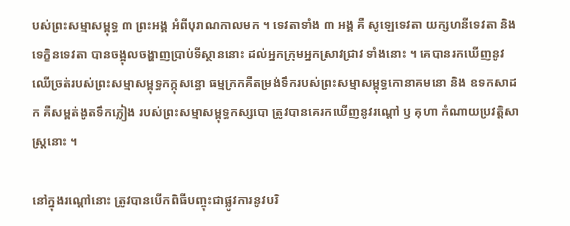បស់ព្រះសម្មាសម្ពុទ្ធ ៣ ព្រះអង្គ អំពីបុរាណកាលមក ។ ទេវតាទាំង ៣ អង្គ គឺ សូឡេទេវតា យក្សហនីទេវតា និង ទេក្ខិនទេវតា បានចង្អុលចង្ហាញប្រាប់ទីស្ថាននោះ ដល់អ្នកក្រុមអ្នកស្រាវជ្រាវ ទាំងនោះ ។ គេបានរកឃើញនូវឈើច្រត់របស់ព្រះសម្មាសម្ពុទ្ធកក្កុសន្ធោ ធម្មក្រកគឺតម្រង់ទឹករបស់ព្រះសម្មាសម្ពុទ្ធកោនាគមនោ និង ឧទកសាដក គឺសម្ពត់ងូតទឹកភ្លៀង របស់ព្រះសម្មាសម្ពុទ្ធកស្សបោ ត្រូវបានគេរកឃើញនូវរណ្តៅ ឫ គុហា កំណាយប្រវត្តិសាស្ត្រនោះ ។

នៅក្នុងរណ្តៅនោះ ត្រូវបានបើកពិធីបញ្ចុះជាផ្លូវការនូវបរិ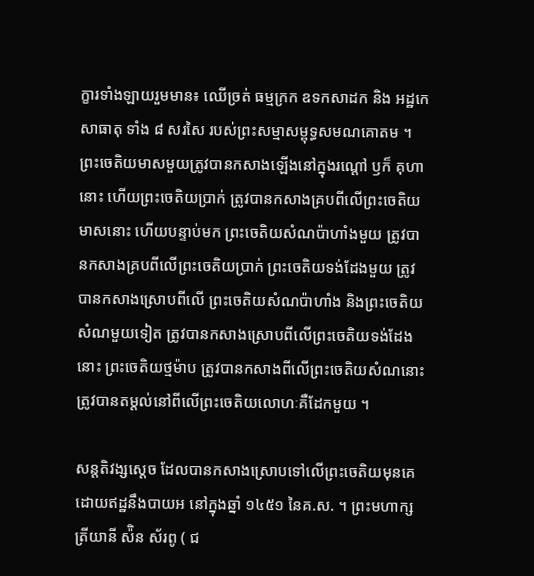ក្ខារទាំងឡាយរួមមាន៖ ឈើច្រត់ ធម្មក្រក ឧទកសាដក និង អដ្ឋកេសាធាតុ ទាំង ៨ សរសៃ របស់ព្រះសម្មាសម្ពុទ្ធសមណគោតម ។ ព្រះចេតិយមាសមួយត្រូវបានកសាងឡើងនៅក្នុងរណ្តៅ ឫក៏ គុហានោះ ហើយព្រះចេតិយប្រាក់ ត្រូវបានកសាងគ្របពីលើព្រះចេតិយមាសនោះ ហើយបន្ទាប់មក ព្រះចេតិយសំណប៉ាហាំងមួយ ត្រូវបានកសាងគ្របពីលើព្រះចេតិយប្រាក់ ព្រះចេតិយទង់ដែងមួយ ត្រូវបានកសាងស្រោបពីលើ ព្រះចេតិយសំណប៉ាហាំង និងព្រះចេតិយសំណមួយទៀត ត្រូវបានកសាងស្រោបពីលើព្រះចេតិយទង់ដែងនោះ ព្រះចេតិយថ្មម៉ាប ត្រូវបានកសាងពីលើព្រះចេតិយសំណនោះ ត្រូវបានតម្តល់នៅពីលើព្រះចេតិយលោហៈគឺដែកមួយ ។

សន្តតិវង្សស្តេច ដែលបានកសាងស្រោបទៅលើព្រះចេតិយមុនគេ ដោយឥដ្ឋនឹងបាយអ នៅក្នុងឆ្នាំ ១៤៥១ នៃគ.ស. ។ ព្រះមហាក្សត្រីយានី ស៉ិន ស័រពូ ( ជ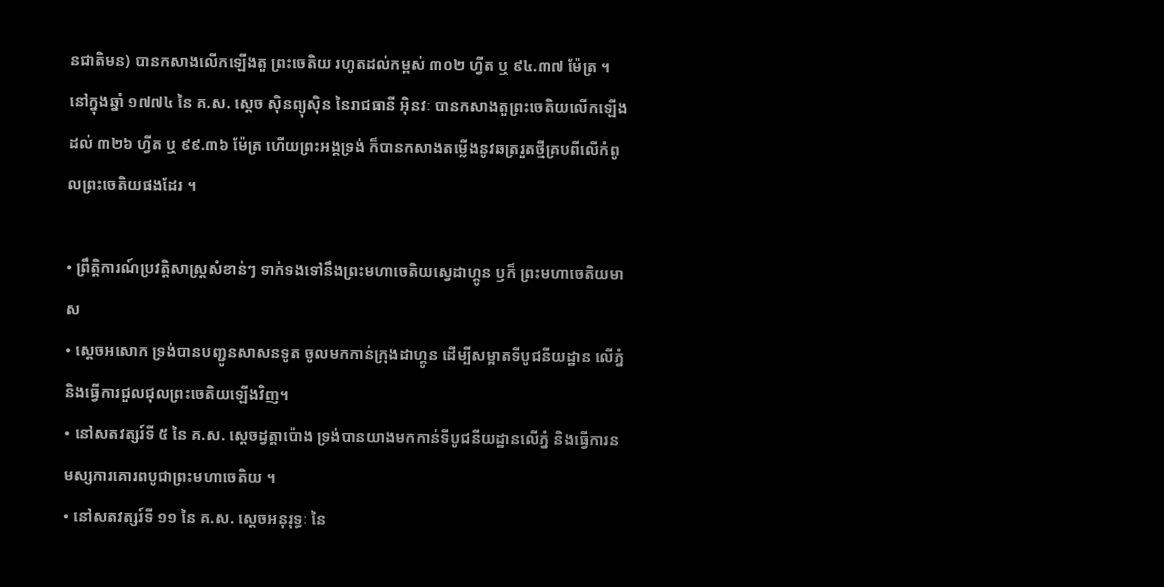នជាតិមន) បានកសាងលើកឡើងតួ ព្រះចេតិយ រហូតដល់កម្ពស់ ៣០២ ហ្វីត ឬ ៩៤.៣៧ ម៉ែត្រ ។  នៅក្នុងឆ្នាំ ១៧៧៤ នៃ គ.ស. សេ្តច ស៊ិនព្យុស៊ិន នៃរាជធានី អ៊ិនវៈ បានកសាងតួព្រះចេតិយលើកឡើងដល់ ៣២៦ ហ្វីត ឬ ៩៩.៣៦ ម៉ែត្រ ហើយព្រះអង្គទ្រង់ ក៏បានកសាងតម្លើងនូវឆត្ររួតថ្មីគ្របពីលើកំពូលព្រះចេតិយផងដែរ ។

• ព្រឹត្តិការណ៍ប្រវត្តិសាស្ត្រសំខាន់ៗ ទាក់ទងទៅនឹងព្រះមហាចេតិយស្វេដាហ្គូន ឫក៏ ព្រះមហាចេតិយមាស
• សេ្តចអសោក ទ្រង់បានបញ្ជូនសាសនទូត ចូលមកកាន់ក្រុងដាហ្គូន ដើម្បីសម្អាតទីបូជនីយដ្ឋាន លើភ្នំ និងធ្វើការជួលជុលព្រះចេតិយឡើងវិញ។
• នៅសតវត្សរ៍ទី ៥ នៃ គ.ស. ស្តេចដ្វត្តាប៉ោង ទ្រង់បានយាងមកកាន់ទីបូជនីយដ្ឋានលើភ្នំ និងធ្វើការនមស្សការគោរពបូជាព្រះមហាចេតិយ ។
• នៅសតវត្សរ៍ទី ១១ នៃ គ.ស. ស្តេចអនុរុទ្ធៈ នៃ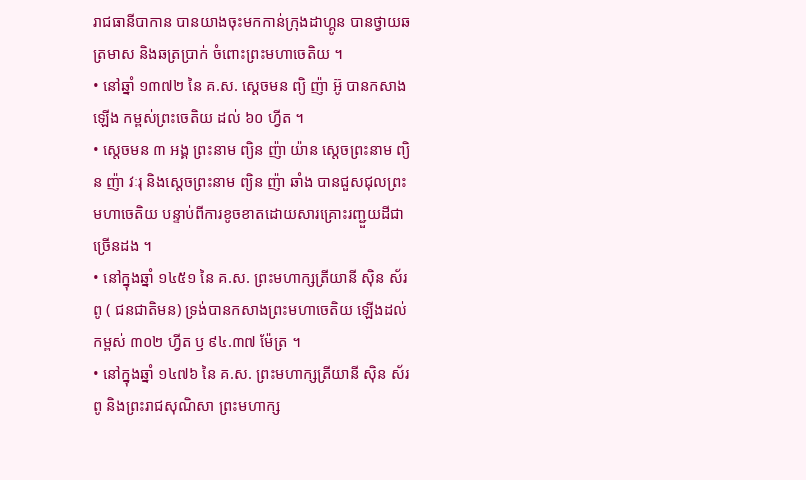រាជធានីបាកាន បានយាងចុះមកកាន់ក្រុងដាហ្គូន បានថ្វាយឆត្រមាស និងឆត្រប្រាក់ ចំពោះព្រះមហាចេតិយ ។
• នៅឆ្នាំ ១៣៧២ នៃ គ.ស. ស្តេចមន ព្យិ ញ៉ា អ៊ូ បានកសាងឡើង កម្ពស់ព្រះចេតិយ ដល់ ៦០ ហ្វីត ។
• ស្តេចមន ៣ អង្គ ព្រះនាម ព្យិន ញ៉ា យ៉ាន ស្តេចព្រះនាម ព្យិន ញ៉ា វៈរុ និងសេ្តចព្រះនាម ព្យិន ញ៉ា ឆាំង បានជួសជុលព្រះមហាចេតិយ បន្ទាប់ពីការខូចខាតដោយសារគ្រោះរញ្ជួយដីជាច្រើនដង ។
• នៅក្នុងឆ្នាំ ១៤៥១ នៃ គ.ស. ព្រះមហាក្សត្រីយានី ស៊ិន ស័រពូ ( ជនជាតិមន) ទ្រង់បានកសាងព្រះមហាចេតិយ ឡើងដល់កម្ពស់ ៣០២ ហ្វីត ឫ ៩៤.៣៧ ម៉ែត្រ ។
• នៅក្នុងឆ្នាំ ១៤៧៦ នៃ គ.ស. ព្រះមហាក្សត្រីយានី ស៊ិន ស័រពូ និងព្រះរាជសុណិសា ព្រះមហាក្ស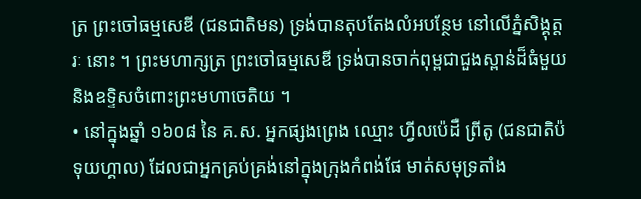ត្រ ព្រះចៅធម្មសេឌី (ជនជាតិមន) ទ្រង់បានតុបតែងលំអបន្ថែម នៅលើភ្នំសិង្គុត្តរៈ នោះ ។ ព្រះមហាក្សត្រ ព្រះចៅធម្មសេឌី ទ្រង់បានចាក់ពុម្ពជាជួងស្ពាន់ដ៏ធំមួយ និងឧទ្ទិសចំពោះព្រះមហាចេតិយ ។
• នៅក្នុងឆ្នាំ ១៦០៨ នៃ គ.ស. អ្នកផ្សងព្រេង ឈ្មោះ ហ្វីលប៉េដឺ ព្រីតូ (ជនជាតិប៉ទុយហ្គាល) ដែលជាអ្នកគ្រប់គ្រង់នៅក្នុងក្រុងកំពង់ផែ មាត់សមុទ្រតាំង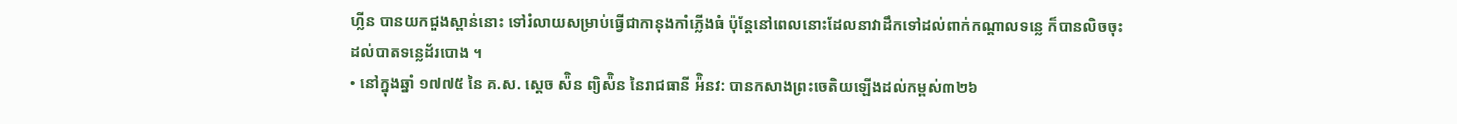ហ្លីន បានយកជួងស្ពាន់នោះ ទៅរំលាយសម្រាប់ធ្វើជាកានុងកាំភ្លើងធំ ប៉ុន្តែនៅពេលនោះដែលនាវាដឹកទៅដល់ពាក់កណ្តាលទន្លេ ក៏បានលិចចុះដល់បាតទន្លេដ័របោង ។
• នៅក្នុងឆ្នាំ ១៧៧៥ នៃ គ.ស. ស្តេច ស៉ិន ព្យិស៉ិន នៃរាជធានី អ៉ិនវ: បានកសាងព្រះចេតិយឡើងដល់កម្ពស់៣២៦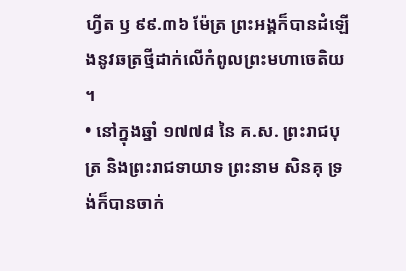ហ្វីត ឫ ៩៩.៣៦ ម៉ែត្រ ព្រះអង្គក៏បានដំឡើងនូវឆត្រថ្មីដាក់លើកំពូលព្រះមហាចេតិយ ។
• នៅក្នុងឆ្នាំ ១៧៧៨ នៃ គ.ស. ព្រះរាជបុត្រ និងព្រះរាជទាយាទ ព្រះនាម សិនគុ ទ្រង់ក៏បានចាក់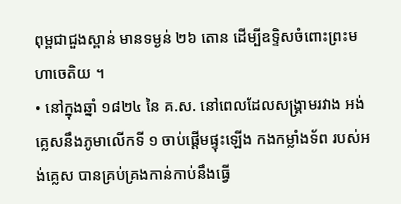ពុម្ពជាជួងស្ពាន់ មានទម្ងន់ ២៦ តោន ដើម្បីឧទ្ទិសចំពោះព្រះមហាចេតិយ ។
• នៅក្នុងឆ្នាំ ១៨២៤ នៃ គ.ស. នៅពេលដែលសង្គ្រាមរវាង អង់គ្លេសនឹងភូមាលើកទី ១ ចាប់ផ្តើមផ្ទុះឡើង កងកម្លាំងទ័ព របស់អង់គ្លេស បានគ្រប់គ្រងកាន់កាប់នឹងធ្វើ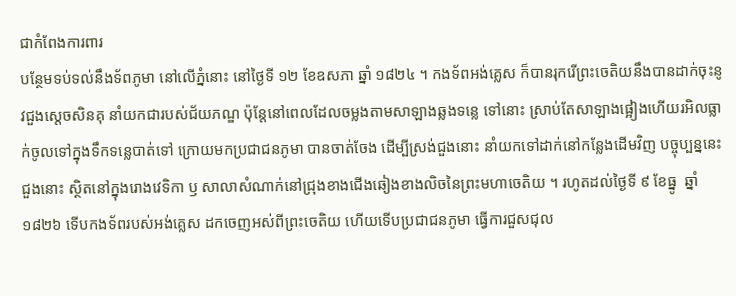ជាកំពែងការពារ
បន្ថែមទប់ទល់នឹងទ័ពភូមា នៅលើភ្នំនោះ នៅថ្ងៃទី ១២ ខែឧសភា ឆ្នាំ ១៨២៤ ។ កងទ័ពអង់គ្លេស ក៏បានរុករើព្រះចេតិយនឹងបានដាក់ចុះនូវជួងស្តេចសិនគុ នាំយកជារបស់ជ័យភណ្ឌ ប៉ុន្តែនៅពេលដែលចម្លងតាមសាឡាងឆ្លងទន្លេ ទៅនោះ ស្រាប់តែសាឡាងផ្អៀងហើយរអិលធ្លាក់ចូលទៅក្នុងទឹកទន្លេបាត់ទៅ ក្រោយមកប្រជាជនភូមា បានចាត់ចែង ដើម្បីស្រង់ជួងនោះ នាំយកទៅដាក់នៅកន្លែងដើមវិញ បច្ចុប្បន្ននេះ ជួងនោះ ស្ថិតនៅក្នុងរោងវេទិកា ឫ សាលាសំណាក់នៅជ្រុងខាងជើងឆៀងខាងលិចនៃព្រះមហាចេតិយ ។ រហូតដល់ថ្ងៃទី ៩ ខែធ្នូ  ឆ្នាំ ១៨២៦ ទើបកងទ័ពរបស់អង់គ្លេស ដកចេញអស់ពីព្រះចេតិយ ហើយទើបប្រជាជនភូមា ធ្វើការជួសជុល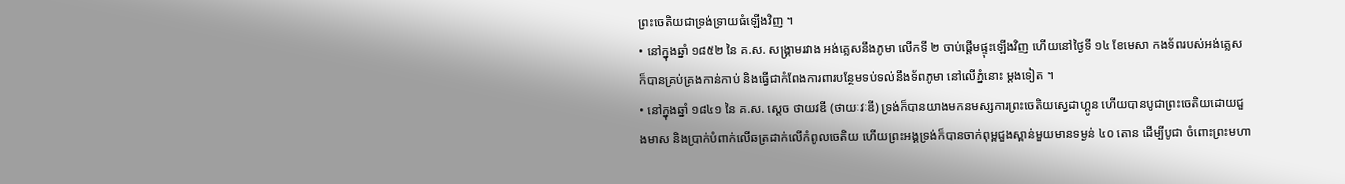ព្រះចេតិយជាទ្រង់ទ្រាយធំឡើងវិញ ។
• នៅក្នុងឆ្នាំ ១៨៥២ នៃ គ.ស. សង្គ្រាមរវាង អង់គ្លេសនឹងភូមា លើកទី ២ ចាប់ផ្តើមផ្ទុះឡើងវិញ ហើយនៅថ្ងៃទី ១៤ ខែមេសា កងទ័ពរបស់អង់គ្លេស ក៏បានគ្រប់គ្រងកាន់កាប់ និងធ្វើជាកំពែងការពារបន្ថែមទប់ទល់នឹងទ័ពភូមា នៅលើភ្នំនោះ ម្តងទៀត ។
• នៅក្នុងឆ្នាំ ១៨៤១ នៃ គ.ស. ស្តេច ថាយវឌី (ថាយៈវៈឌី) ទ្រង់ក៏បានយាងមកនមស្សការព្រះចេតិយស្វេដាហ្គូន ហើយបានបូជាព្រះចេតិយដោយជួងមាស និងប្រាក់បំពាក់លើឆត្រដាក់លើកំពូលចេតិយ ហើយព្រះអង្គទ្រង់ក៏បានចាក់ពុម្ពជួងស្ពាន់មួយមានទម្ងន់ ៤០ តោន ដើម្បីបូជា ចំពោះព្រះមហា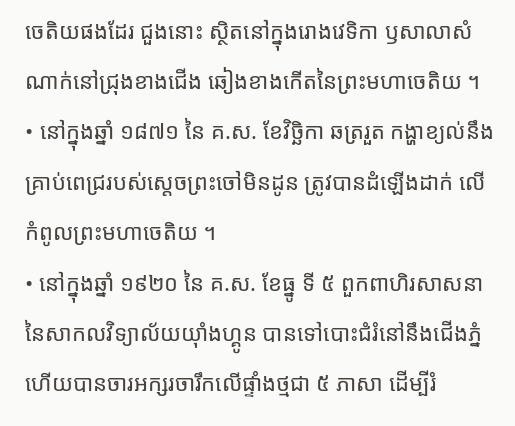ចេតិយផងដែរ ជួងនោះ ស្ថិតនៅក្នុងរោងវេទិកា ឫសាលាសំណាក់នៅជ្រុងខាងជើង ឆៀងខាងកើតនៃព្រះមហាចេតិយ ។
• នៅក្នុងឆ្នាំ ១៨៧១ នៃ គ.ស. ខែវិច្ឆិកា ឆត្ររួត កង្ហាខ្យល់នឹងគ្រាប់ពេជ្ររបស់ស្តេចព្រះចៅមិនដូន ត្រូវបានដំឡើងដាក់ លើកំពូលព្រះមហាចេតិយ ។
• នៅក្នុងឆ្នាំ ១៩២០ នៃ គ.ស. ខែធ្នូ ទី ៥ ពួកពាហិរសាសនា នៃសាកលវិទ្យាល័យយុាំងហ្គូន បានទៅបោះជំរំនៅនឹងជើងភ្នំ ហើយបានចារអក្សរចារឹកលើផ្ទាំងថ្មជា ៥ ភាសា ដើម្បីរំ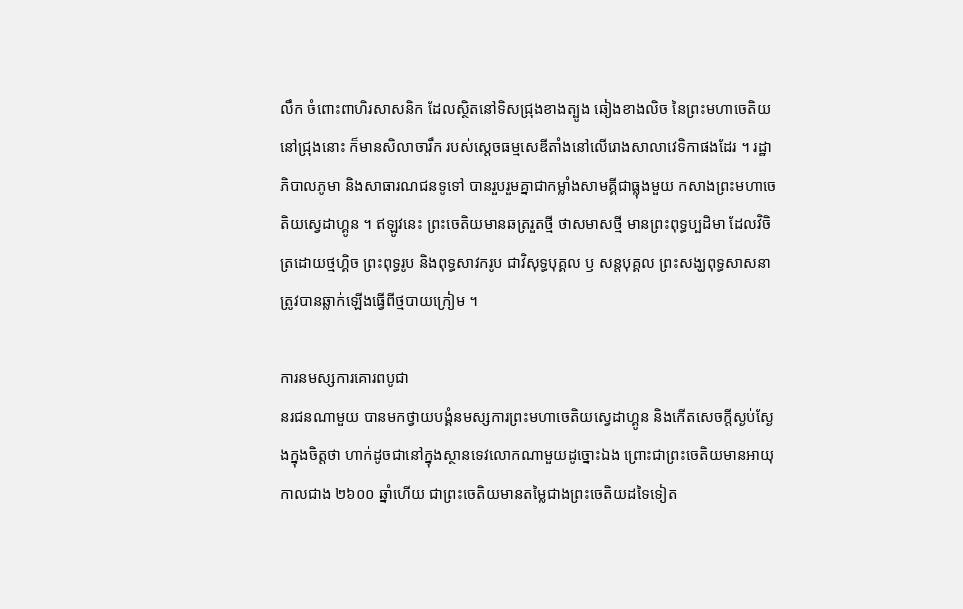លឹក ចំពោះពាហិរសាសនិក ដែលស្ថិតនៅទិសជ្រុងខាងត្បូង ឆៀងខាងលិច នៃព្រះមហាចេតិយ នៅជ្រុងនោះ ក៏មានសិលាចារឹក របស់ស្តេចធម្មសេឌីតាំងនៅលើរោងសាលាវេទិកាផងដែរ ។ រដ្ឋាភិបាលភូមា និងសាធារណជនទូទៅ បានរួបរួមគ្នាជាកម្លាំងសាមគ្គីជាធ្លុងមួយ កសាងព្រះមហាចេតិយស្វេដាហ្គូន ។ ឥឡូវនេះ ព្រះចេតិយមានឆត្ររួតថ្មី ថាសមាសថ្មី មានព្រះពុទ្ធប្បដិមា ដែលវិចិត្រដោយថ្មហ្គិច ព្រះពុទ្ធរូប និងពុទ្ធសាវករូប ជាវិសុទ្ធបុគ្គល ឫ សន្តបុគ្គល ព្រះសង្ឃពុទ្ធសាសនា
ត្រូវបានឆ្លាក់ឡើងធ្វើពីថ្មបាយក្រៀម ។

ការនមស្សការគោរពបូជា
នរជនណាមួយ បានមកថ្វាយបង្គំនមស្សការព្រះមហាចេតិយស្វេដាហ្គូន និងកើតសេចក្តីស្ងប់ស្ងែងក្នុងចិត្តថា ហាក់ដូចជានៅក្នុងស្ថានទេវលោកណាមួយដូច្នោះឯង ព្រោះជាព្រះចេតិយមានអាយុកាលជាង ២៦០០ ឆ្នាំហើយ ជាព្រះចេតិយមានតម្លៃជាងព្រះចេតិយដទៃទៀត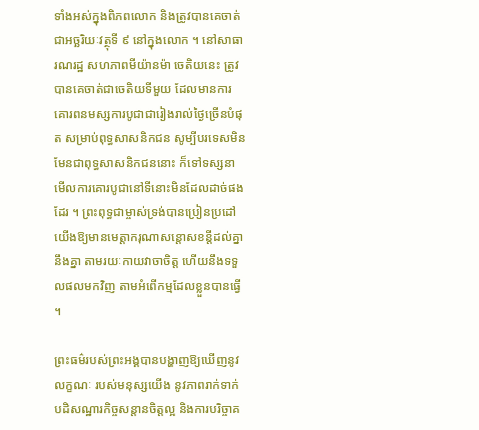ទាំងអស់ក្នុងពិភពលោក និងត្រូវបានគេចាត់ជាអច្ឆរិយៈវត្ថុទី ៩ នៅក្នុងលោក ។ នៅសាធារណរដ្ឋ សហភាពមីយ៉ានម៉ា ចេតិយនេះ ត្រូវបានគេចាត់ជាចេតិយទីមួយ ដែលមានការគោរពនមស្សការបូជាជារៀងរាល់ថ្ងៃច្រើនបំផុត សម្រាប់ពុទ្ធសាសនិកជន សូម្បីបរទេសមិនមែនជាពុទ្ធសាសនិកជននោះ ក៏ទៅទស្សនាមើលការគោរបូជានៅទីនោះមិនដែលដាច់ផងដែរ ។ ព្រះពុទ្ធជាម្ចាស់ទ្រង់បានប្រៀនប្រដៅយើងឱ្យមានមេត្តាករុណាសន្តោសខន្តីដល់គ្នានឹងគ្នា តាមរយៈកាយវាចាចិត្ត ហើយនឹងទទួលផលមកវិញ តាមអំពើកម្មដែលខ្លួនបានធ្វើ ។

ព្រះធម៌របស់ព្រះអង្គបានបង្ហាញឱ្យឃើញនូវលក្ខណៈ របស់មនុស្សយើង នូវភាពរាក់ទាក់បដិសណ្ឋារកិច្ចសន្តានចិត្តល្អ និងការបរិច្ចាគ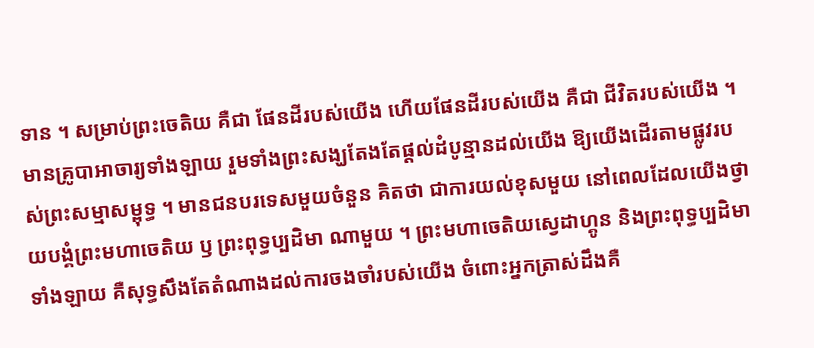ទាន ។ សម្រាប់ព្រះចេតិយ គឺជា ផែនដីរបស់យើង ហើយផែនដីរបស់យើង គឺជា ជីវិតរបស់យើង ។ មានគ្រូបាអាចារ្យទាំងឡាយ រួមទាំងព្រះសង្ឃតែងតែផ្តល់ដំបូន្មានដល់យើង ឱ្យយើងដើរតាមផ្លូវរបស់ព្រះសម្មាសម្ពុទ្ធ ។ មានជនបរទេសមួយចំនួន គិតថា ជាការយល់ខុសមួយ នៅពេលដែលយើងថ្វាយបង្គំព្រះមហាចេតិយ ឫ ព្រះពុទ្ធប្បដិមា ណាមួយ ។ ព្រះមហាចេតិយស្វេដាហ្គូន និងព្រះពុទ្ធប្បដិមាទាំងឡាយ គឺសុទ្ធសឹងតែតំណាងដល់ការចងចាំរបស់យើង ចំពោះអ្នកត្រាស់ដឹងគឺ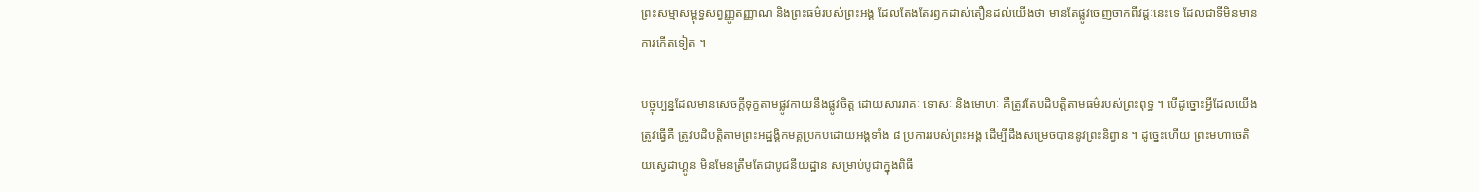ព្រះសម្មាសម្ពុទ្ធសព្វញ្ញូតញ្ញាណ និងព្រះធម៌របស់ព្រះអង្គ ដែលតែងតែរឭកដាស់តឿនដល់យើងថា មានតែផ្លូវចេញចាកពីវដ្តៈនេះទេ ដែលជាទីមិនមានការកើតទៀត ។

បច្ចុប្បន្នដែលមានសេចក្តីទុក្ខតាមផ្លូវកាយនឹងផ្លូវចិត្ត ដោយសាររាគៈ ទោសៈ និងមោហៈ គឺត្រូវតែបដិបត្តិតាមធម៌របស់ព្រះពុទ្ធ ។ បើដូច្នោះអ្វីដែលយើងត្រូវធ្វើគឺ ត្រូវបដិបត្តិតាមព្រះអដ្ឋង្គិកមគ្គប្រកបដោយអង្គទាំង ៨ ប្រការរបស់ព្រះអង្គ ដើម្បីដឹងសម្រេចបាននូវព្រះនិព្វាន ។ ដូច្នេះហើយ ព្រះមហាចេតិយស្វេដាហ្គូន មិនមែនត្រឹមតែជាបូជនីយដ្ឋាន សម្រាប់បូជាក្នុងពិធី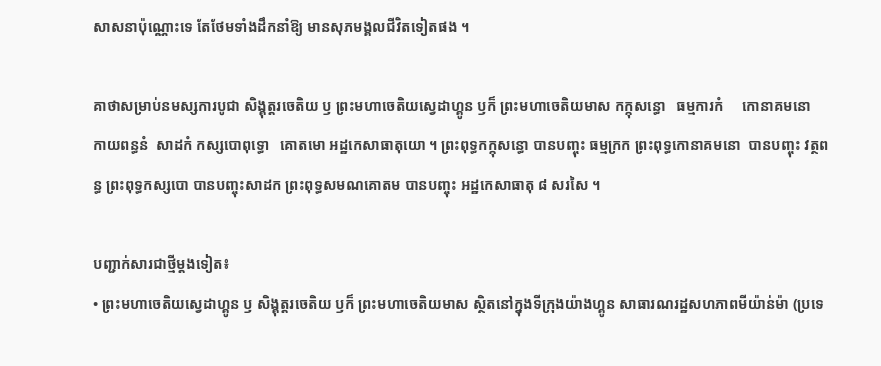សាសនាប៉ុណ្ណោះទេ តែថែមទាំងដឹកនាំឱ្យ មានសុភមង្គលជីវិតទៀតផង ។

គាថាសម្រាប់នមស្សការបូជា សិង្គុត្តរចេតិយ ឫ ព្រះមហាចេតិយស្វេដាហ្គូន ឫក៏ ព្រះមហាចេតិយមាស កក្កុសន្ធោ   ធម្មការកំ     កោនាគមនោ  កាយពន្ធនំ  សាដកំ កស្សបោពុទ្ធោ   គោតមោ អដ្ឋកេសាធាតុយោ ។ ព្រះពុទ្ធកក្កុសន្ធោ បានបញ្ចុះ ធម្មក្រក ព្រះពុទ្ធកោនាគមនោ  បានបញ្ចុះ វត្ថពន្ធ ព្រះពុទ្ធកស្សបោ បានបញ្ចុះសាដក ព្រះពុទ្ធសមណគោតម បានបញ្ចុះ អដ្ឋកេសាធាតុ ៨ សរសៃ ។

បញ្ជាក់សារជាថ្មីម្តងទៀត៖
• ព្រះមហាចេតិយសេ្វដាហ្គូន ឫ សិង្គុត្តរចេតិយ ឫក៏ ព្រះមហាចេតិយមាស ស្ថិតនៅក្នុងទីក្រុងយ៉ាងហ្គូន សាធារណរដ្ឋសហភាពមីយ៉ាន់ម៉ា (ប្រទេ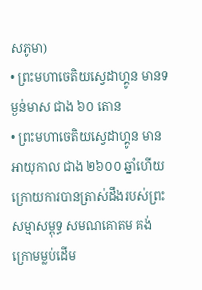សភូមា)
• ព្រះមហាចេតិយស្វេដាហ្គូន មានទម្ងន់មាស ជាង ៦០ តោន
• ព្រះមហាចេតិយស្វេដាហ្គូន មានអាយុកាល ជាង ២៦០០ ឆ្នាំហើយ ក្រោយការបានត្រាស់ដឹងរបស់ព្រះសម្មាសម្ពុទ្ធ សមណគោតម គង់ក្រោមម្លប់ដើម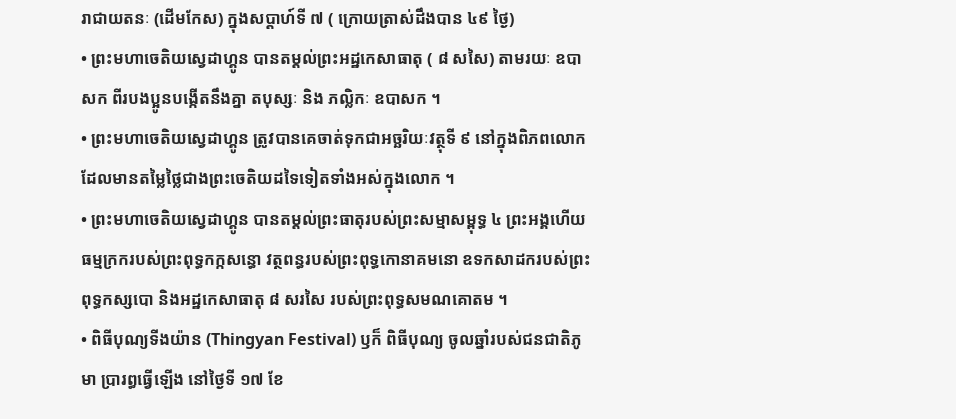រាជាយតនៈ (ដើមកែស) ក្នុងសប្តាហ៍ទី ៧ ( ក្រោយត្រាស់ដឹងបាន ៤៩ ថ្ងៃ)
• ព្រះមហាចេតិយស្វេដាហ្គូន បានតម្តល់ព្រះអដ្ឋកេសាធាតុ ( ៨ សសៃ) តាមរយៈ ឧបាសក ពីរបងប្អូនបង្កើតនឹងគ្នា តបុស្សៈ និង ភល្លិកៈ ឧបាសក ។
• ព្រះមហាចេតិយស្វេដាហ្គូន ត្រូវបានគេចាត់ទុកជាអច្ឆរិយៈវត្ថុទី ៩ នៅក្នុងពិភពលោក ដែលមានតម្លៃថ្លៃជាងព្រះចេតិយដទៃទៀតទាំងអស់ក្នុងលោក ។
• ព្រះមហាចេតិយសេ្វដាហ្គូន បានតម្តល់ព្រះធាតុរបស់ព្រះសម្មាសម្ពុទ្ធ ៤ ព្រះអង្គហើយ ធម្មក្រករបស់ព្រះពុទ្ធកក្កសន្ធោ វត្ថពន្ធរបស់ព្រះពុទ្ធកោនាគមនោ ឧទកសាដករបស់ព្រះពុទ្ធកស្សបោ និងអដ្ឋកេសាធាតុ ៨ សរសៃ របស់ព្រះពុទ្ធសមណគោតម ។
• ពិធីបុណ្យទីងយ៉ាន (Thingyan Festival) ឫក៏ ពិធីបុណ្យ ចូលឆ្នាំរបស់ជនជាតិភូមា ប្រារព្ធធ្វើឡើង នៅថ្ងៃទី ១៧ ខែ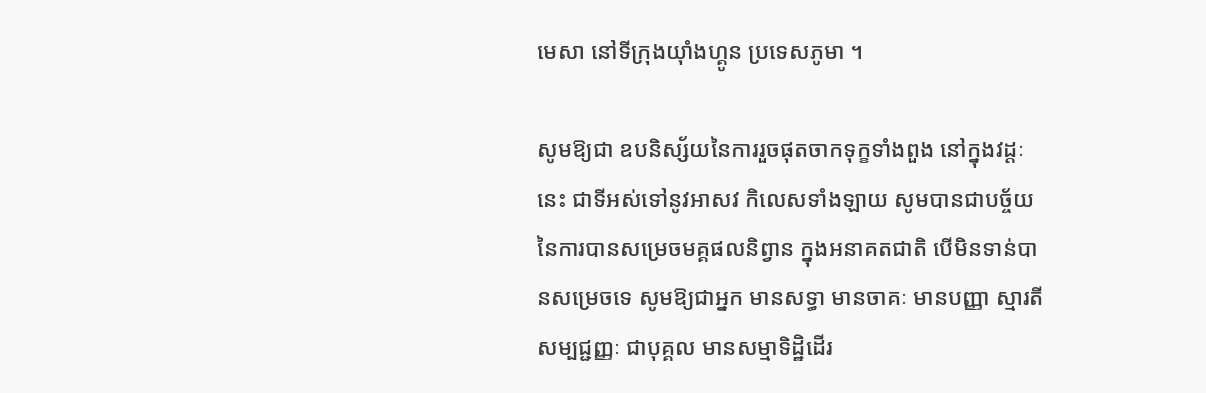មេសា នៅទីក្រុងយុាំងហ្គូន ប្រទេសភូមា ។

សូមឱ្យជា ឧបនិស្ស័យនៃការរួចផុតចាកទុក្ខទាំងពួង នៅក្នុងវដ្តៈនេះ ជាទីអស់ទៅនូវអាសវ កិលេសទាំងឡាយ សូមបានជាបច្ច័យនៃការបានសម្រេចមគ្គផលនិព្វាន ក្នុងអនាគតជាតិ បើមិនទាន់បានសម្រេចទេ សូមឱ្យជាអ្នក មានសទ្ធា មានចាគៈ មានបញ្ញា ស្មារតី សម្បជ្ជញ្ញៈ ជាបុគ្គល មានសម្មាទិដ្ឋិដើរ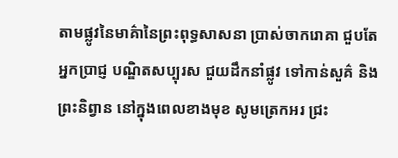តាមផ្លូវនៃមាគ៌ានៃព្រះពុទ្ធសាសនា ប្រាស់ចាករោគា ជួបតែអ្នកប្រាជ្ញ បណ្ឌិតសប្បុរស ជួយដឹកនាំផ្លូវ ទៅកាន់សួគ៌ និងព្រះនិព្វាន នៅក្នុងពេលខាងមុខ សូមត្រេកអរ ជ្រះ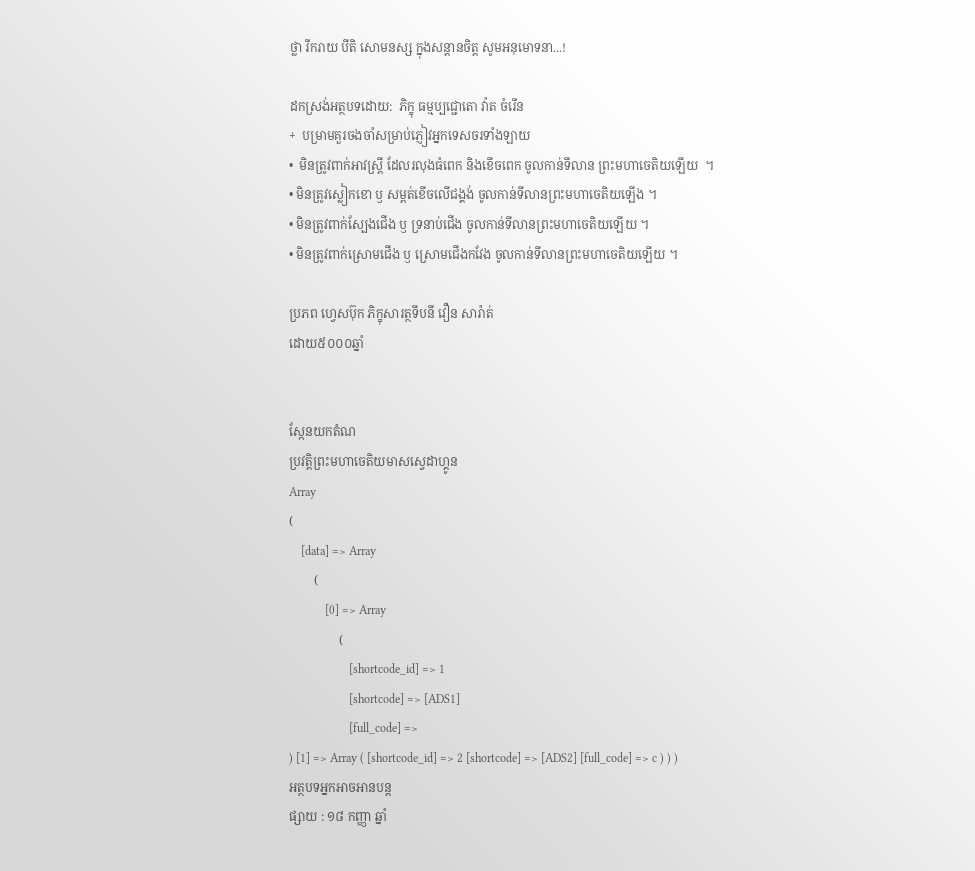ថ្លា រីករាយ បីតិ សោមនស្ស ក្នុងសន្តានចិត្ត សូមអនុមោទនា...!

ដកស្រង់អត្ថបទដោយ:  ភិក្ខុ ធម្មប្បជ្ជោតោ វ៉ាត ចំរើន
+  បម្រាមគួរចងចាំសម្រាប់ភ្ញៀវអ្នកទេសចរទាំងឡាយ
•  មិនត្រូវពាក់អាវស្ត្រី ដែលរលុងធំពេក និងខើចពេក ចូលកាន់ទីលាន ព្រះមហាចេតិយឡើយ  ។
• មិនត្រូវស្លៀកខោ ឫ សម្ពត់ខើចលើជង្គង់ ចូលកាន់ទីលានព្រះមហាចេតិយឡើង ។
• មិនត្រូវពាក់ស្បែងជើង ឫ ទ្រនាប់ជើង ចូលកាន់ទីលានព្រះមហាចេតិយឡើយ ។
• មិនត្រូវពាក់ស្រោមជើង ឫ ស្រោមជើងកវែង ចូលកាន់ទីលានព្រះមហាចេតិយឡើយ ។

ប្រភព ហ្វេសប៊ុក ភិក្ខុសារត្ថទីបនី វឿន សារ៉ាត់
ដោយ៥០០០ឆ្នាំ


ស្កែនយកតំណ
ប្រវត្តិព្រះមហាចេតិយមាសស្វេដាហ្គូន
Array
(
    [data] => Array
        (
            [0] => Array
                (
                    [shortcode_id] => 1
                    [shortcode] => [ADS1]
                    [full_code] =>
) [1] => Array ( [shortcode_id] => 2 [shortcode] => [ADS2] [full_code] => c ) ) )
អត្ថបទអ្នកអាចអានបន្ត
ផ្សាយ : ១៨ កញ្ញា ឆ្នាំ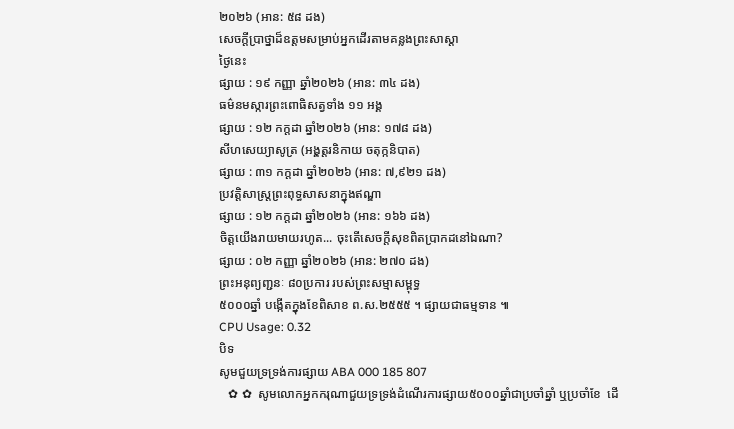២០២៦ (អាន: ៥៨ ដង)
សេចក្តីប្រាថ្នាដ៏ឧត្តមសម្រាប់អ្នកដើរតាមគន្លងព្រះសាស្តា
ថ្ងៃនេះ
ផ្សាយ : ១៩ កញ្ញា ឆ្នាំ២០២៦ (អាន: ៣៤ ដង)
ធម៌នមស្ការព្រះពោធិសត្វទាំង ១១ អង្គ
ផ្សាយ : ១២ កក្តដា ឆ្នាំ២០២៦ (អាន: ១៧៨ ដង)
សីហសេយ្យាសូត្រ (អងុ្គត្តរនិកាយ ចតុក្កនិបាត)
ផ្សាយ : ៣១ កក្តដា ឆ្នាំ២០២៦ (អាន: ៧,៩២១ ដង)
ប្រវត្តិសាស្រ្តព្រះពុទ្ធសាសនាក្នុងឥណ្ឌា
ផ្សាយ : ១២ កក្តដា ឆ្នាំ២០២៦ (អាន: ១៦៦ ដង)
ចិត្តយើងរាយមាយរហូត... ចុះតើសេចក្តីសុខពិតប្រាកដនៅឯណា?
ផ្សាយ : ០២ កញ្ញា ឆ្នាំ២០២៦ (អាន: ២៧០ ដង)
ព្រះអនុព្យញ្ជនៈ ៨០ប្រការ របស់ព្រះសម្មាសម្ពុទ្ធ
៥០០០ឆ្នាំ បង្កើតក្នុងខែពិសាខ ព.ស.២៥៥៥ ។ ផ្សាយជាធម្មទាន ៕
CPU Usage: 0.32
បិទ
សូមជួយទ្រទ្រង់ការផ្សាយ ABA 000 185 807
   ✿ ✿  សូមលោកអ្នកករុណាជួយទ្រទ្រង់ដំណើរការផ្សាយ៥០០០ឆ្នាំជាប្រចាំឆ្នាំ ឬប្រចាំខែ  ដើ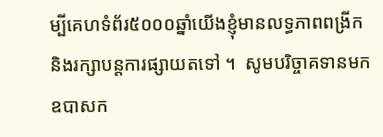ម្បីគេហទំព័រ៥០០០ឆ្នាំយើងខ្ញុំមានលទ្ធភាពពង្រីកនិងរក្សាបន្តការផ្សាយតទៅ ។  សូមបរិច្ចាគទានមក ឧបាសក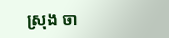ស្រុង ចា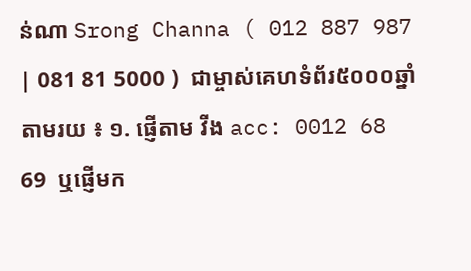ន់ណា Srong Channa ( 012 887 987 | 081 81 5000 )  ជាម្ចាស់គេហទំព័រ៥០០០ឆ្នាំ   តាមរយ ៖ ១. ផ្ញើតាម វីង acc: 0012 68 69  ឬផ្ញើមក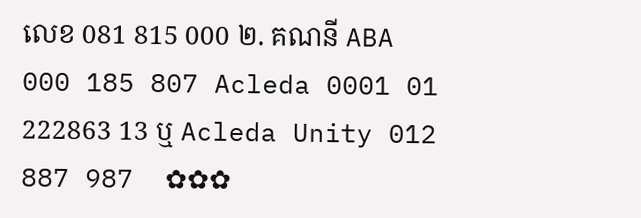លេខ 081 815 000 ២. គណនី ABA 000 185 807 Acleda 0001 01 222863 13 ឬ Acleda Unity 012 887 987  ✿✿✿